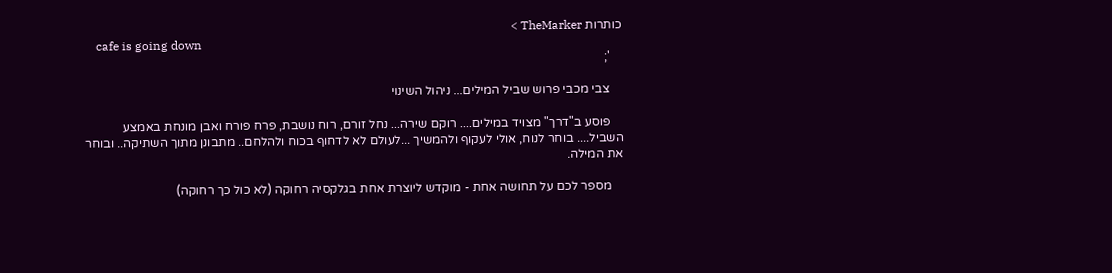כותרות TheMarker >
    cafe is going down
    ';

    צבי מכבי פרוש שביל המילים... ניהול השינוי

    פוסע ב"דרך" מצויד במילים.... רוקם שירה... נחל זורם, רוח נושבת, פרח פורח ואבן מונחת באמצע השביל.... בוחר לנוח, אולי לעקוף ולהמשיך ...לעולם לא לדחוף בכוח ולהלחם.. מתבונן מתוך השתיקה.. ובוחר את המילה.

    מספר לכם על תחושה אחת - מוקדש ליוצרת אחת בגלקסיה רחוקה (לא כול כך רחוקה)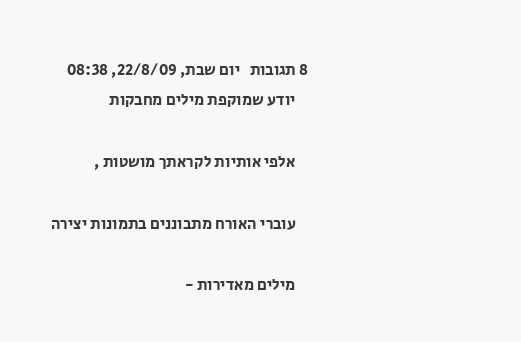8 תגובות   יום שבת, 22/8/09, 08:38
    יודע שמוקפת מילים מחבקות

    אלפי אותיות לקראתך מושטות ,

    עוברי האורח מתבוננים בתמונות יצירה

    מילים מאדירות -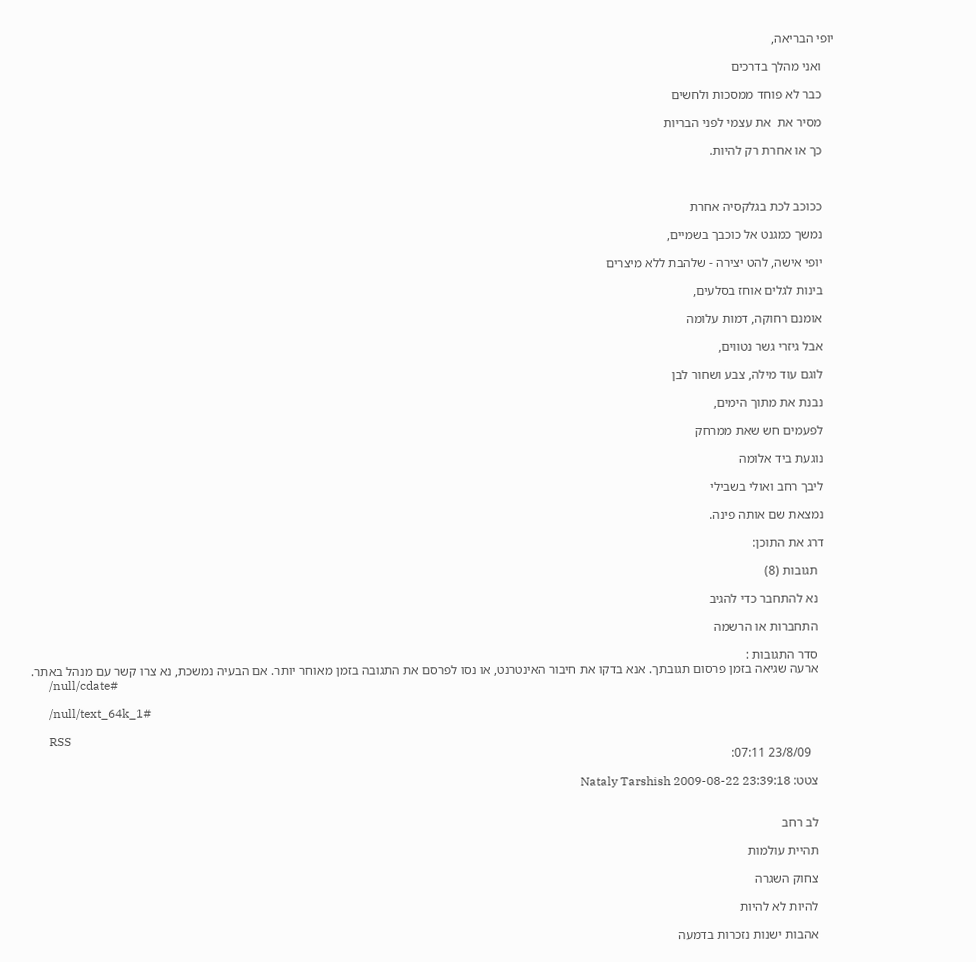יופי הבריאה,

    ואני מהלך בדרכים

    כבר לא פוחד ממסכות ולחשים

    מסיר את  את עצמי לפני הבריות

    כך או אחרת רק להיות.



    ככוכב לכת בגלקסיה אחרת

    נמשך כמגנט אל כוכבך בשמיים,

    יופי אישה, להט יצירה - שלהבת ללא מיצרים

    בינות לגלים אוחז בסלעים,

    אומנם רחוקה, דמות עלומה

    אבל גיזרי גשר נטווים,

    לוגם עוד מילה, צבע ושחור לבן

    נבנת את מתוך הימים,

    לפעמים חש שאת ממרחק

    נוגעת ביד אלומה

    ליבך רחב ואולי בשבילי

    נמצאת שם אותה פינה.

    דרג את התוכן:

      תגובות (8)

      נא להתחבר כדי להגיב

      התחברות או הרשמה

      סדר התגובות :
      ארעה שגיאה בזמן פרסום תגובתך. אנא בדקו את חיבור האינטרנט, או נסו לפרסם את התגובה בזמן מאוחר יותר. אם הבעיה נמשכת, נא צרו קשר עם מנהל באתר.
      /null/cdate#

      /null/text_64k_1#

      RSS
        23/8/09 07:11:

      צטט: Nataly Tarshish 2009-08-22 23:39:18


      לב רחב

      תהיית עולמות

      צחוק השגרה

      להיות לא להיות

      אהבות ישנות נזכרות בדמעה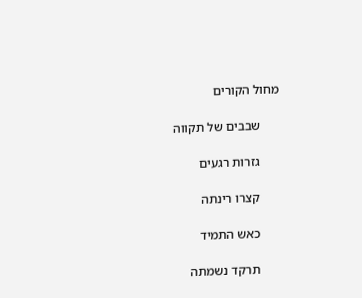מחול הקורים

      שבבים של תקווה

      גזרות רגעים

      קצרו רינתה

      כאש התמיד

      תרקד נשמתה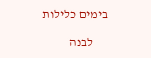בימים כלילות

      לבנה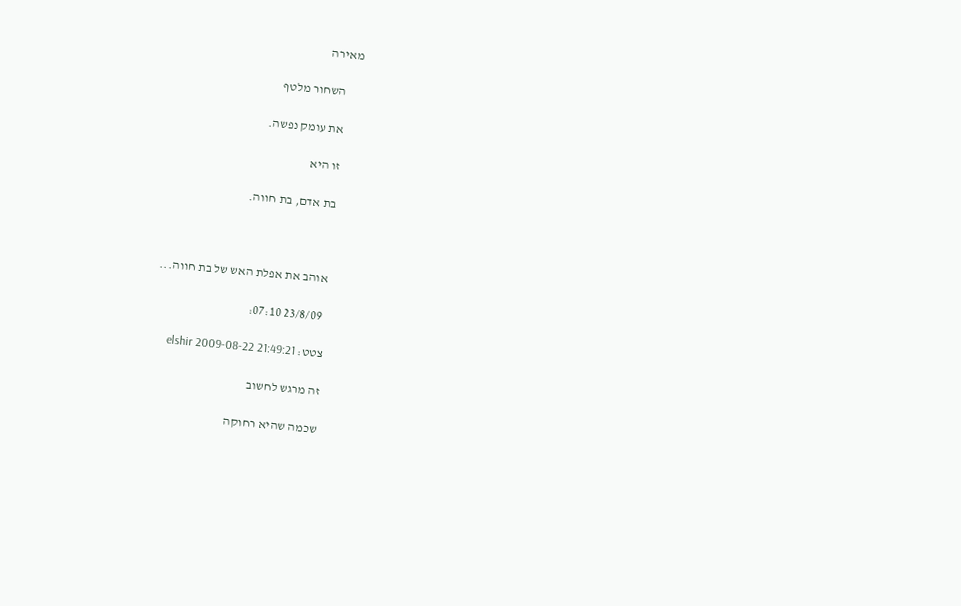מאירה

      השחור מלטף

      את עומק נפשה.

      זו היא

      בת אדם, בת חווה.



       אוהב את אפלת האש של בת חווה...

        23/8/09 07:10:

      צטט: elshir 2009-08-22 21:49:21

      זה מרגש לחשוב

      שכמה שהיא רחוקה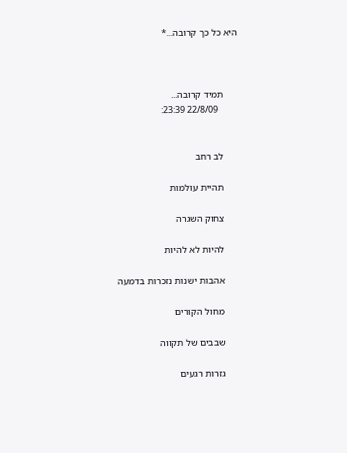היא כל כך קרובה...*



      תמיד קרובה...
        22/8/09 23:39:


      לב רחב

      תהיית עולמות

      צחוק השגרה

      להיות לא להיות

      אהבות ישנות נזכרות בדמעה

      מחול הקורים

      שבבים של תקווה

      גזרות רגעים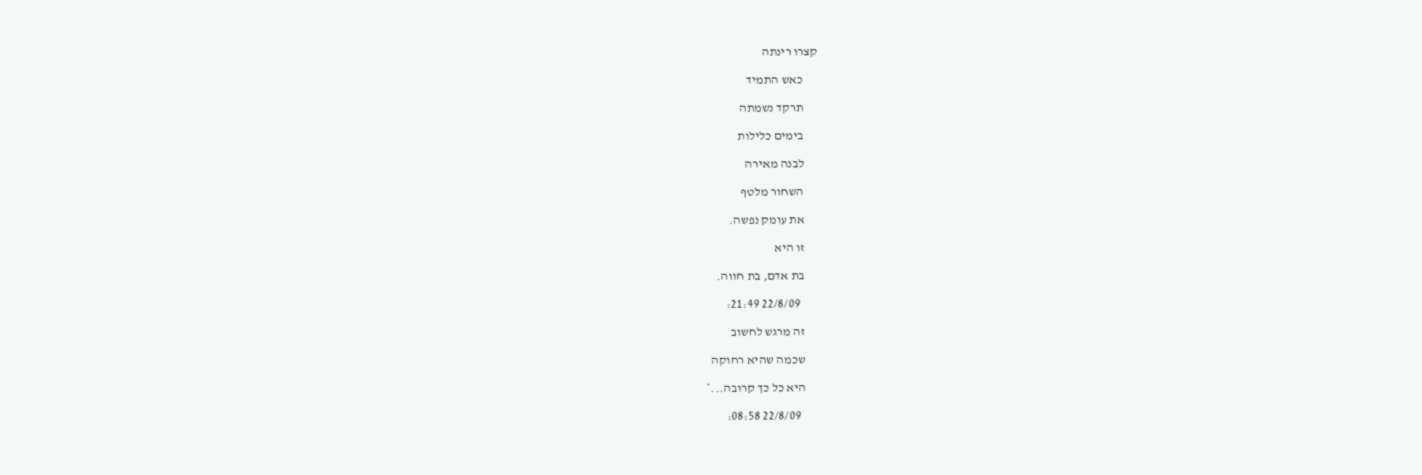קצרו רינתה

      כאש התמיד

      תרקד נשמתה

      בימים כלילות

      לבנה מאירה

      השחור מלטף

      את עומק נפשה.

      זו היא

      בת אדם, בת חווה.

        22/8/09 21:49:

      זה מרגש לחשוב

      שכמה שהיא רחוקה

      היא כל כך קרובה...*

        22/8/09 08:58: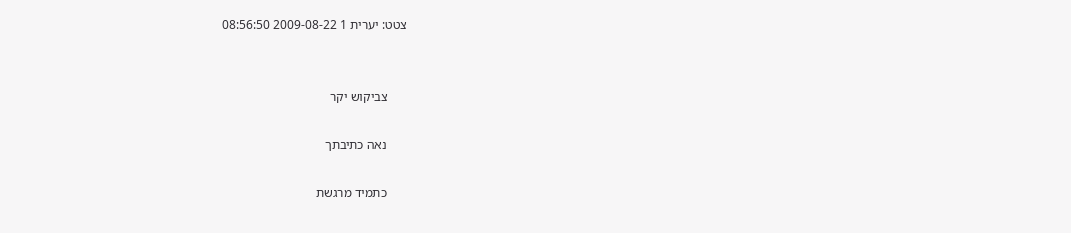צטט: יערית 1 2009-08-22 08:56:50


      צביקוש יקר

      נאה כתיבתך

      כתמיד מרגשת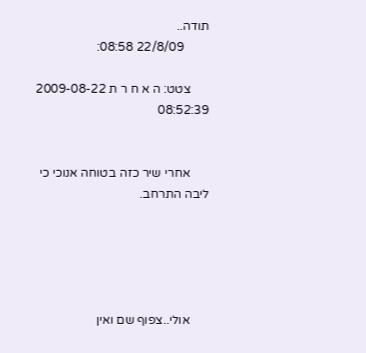תודה..
        22/8/09 08:58:

      צטט: ה א ח ר ת 2009-08-22 08:52:39


      אחרי שיר כזה בטוחה אנוכי כי ליבה התרחב.





      אולי..צפוף שם ואין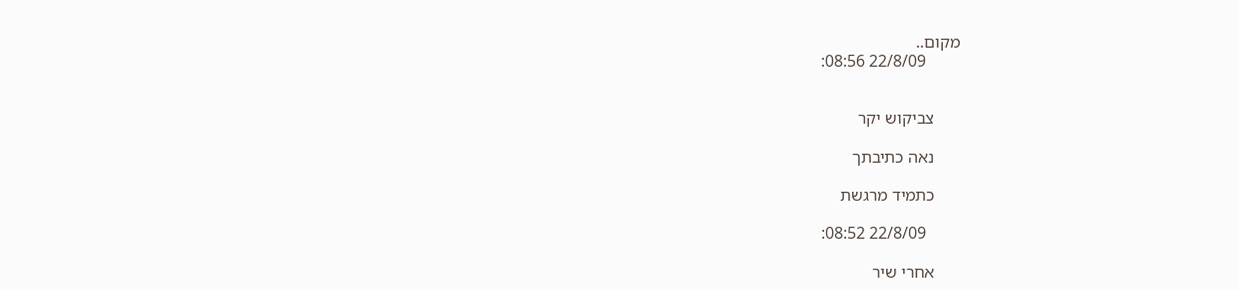מקום..
        22/8/09 08:56:


      צביקוש יקר

      נאה כתיבתך

      כתמיד מרגשת

        22/8/09 08:52:

      אחרי שיר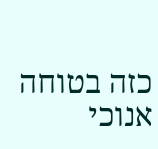כזה בטוחה אנוכי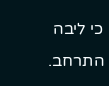כי ליבה התרחב.